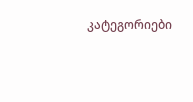კატეგორიები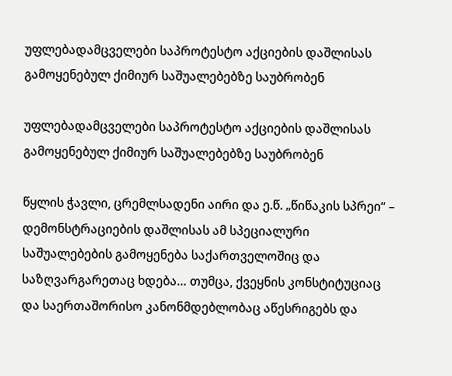უფლებადამცველები საპროტესტო აქციების დაშლისას გამოყენებულ ქიმიურ საშუალებებზე საუბრობენ

უფლებადამცველები საპროტესტო აქციების დაშლისას გამოყენებულ ქიმიურ საშუალებებზე საუბრობენ

წყლის ჭავლი, ცრემლსადენი აირი და ე.წ. „წიწაკის სპრეი“ – დემონსტრაციების დაშლისას ამ სპეციალური საშუალებების გამოყენება საქართველოშიც და საზღვარგარეთაც ხდება… თუმცა, ქვეყნის კონსტიტუციაც და საერთაშორისო კანონმდებლობაც აწესრიგებს და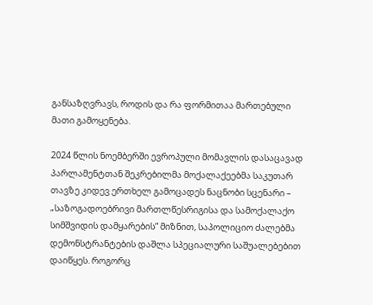განსაზღვრავს, როდის და რა ფორმითაა მართებული მათი გამოყენება.

2024 წლის ნოემბერში ევროპული მომავლის დასაცავად პარლამენტთან შეკრებილმა მოქალაქეებმა საკუთარ თავზე კიდევ ერთხელ გამოცადეს ნაცნობი სცენარი – „საზოგადოებრივი მართლწესრიგისა და სამოქალაქო სიმშვიდის დამყარების“ მიზნით, საპოლიციო ძალებმა დემონსტრანტების დაშლა სპეციალური საშუალებებით დაიწყეს. როგორც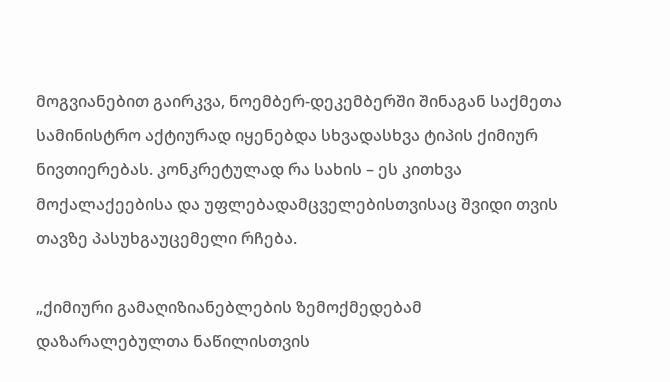მოგვიანებით გაირკვა, ნოემბერ-დეკემბერში შინაგან საქმეთა სამინისტრო აქტიურად იყენებდა სხვადასხვა ტიპის ქიმიურ ნივთიერებას. კონკრეტულად რა სახის – ეს კითხვა მოქალაქეებისა და უფლებადამცველებისთვისაც შვიდი თვის თავზე პასუხგაუცემელი რჩება.

„ქიმიური გამაღიზიანებლების ზემოქმედებამ დაზარალებულთა ნაწილისთვის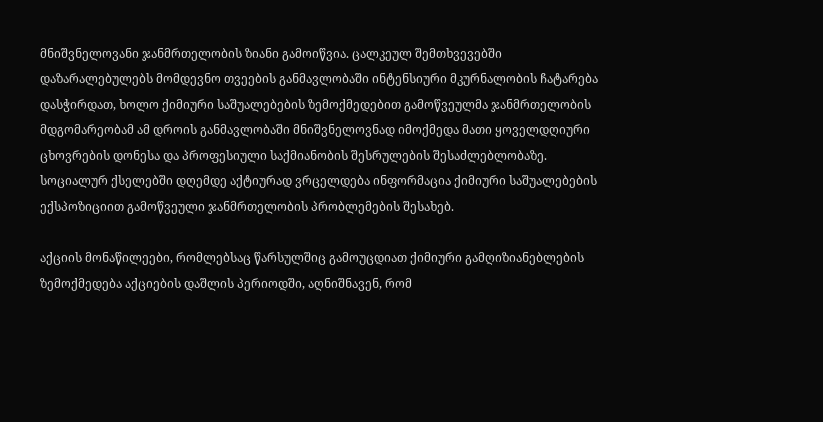მნიშვნელოვანი ჯანმრთელობის ზიანი გამოიწვია. ცალკეულ შემთხვევებში დაზარალებულებს მომდევნო თვეების განმავლობაში ინტენსიური მკურნალობის ჩატარება დასჭირდათ, ხოლო ქიმიური საშუალებების ზემოქმედებით გამოწვეულმა ჯანმრთელობის მდგომარეობამ ამ დროის განმავლობაში მნიშვნელოვნად იმოქმედა მათი ყოველდღიური ცხოვრების დონესა და პროფესიული საქმიანობის შესრულების შესაძლებლობაზე. სოციალურ ქსელებში დღემდე აქტიურად ვრცელდება ინფორმაცია ქიმიური საშუალებების ექსპოზიციით გამოწვეული ჯანმრთელობის პრობლემების შესახებ.

აქციის მონაწილეები, რომლებსაც წარსულშიც გამოუცდიათ ქიმიური გამღიზიანებლების ზემოქმედება აქციების დაშლის პერიოდში, აღნიშნავენ, რომ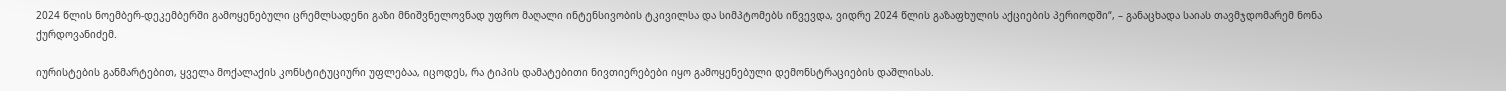2024 წლის ნოემბერ-დეკემბერში გამოყენებული ცრემლსადენი გაზი მნიშვნელოვნად უფრო მაღალი ინტენსივობის ტკივილსა და სიმპტომებს იწვევდა, ვიდრე 2024 წლის გაზაფხულის აქციების პერიოდში“, – განაცხადა საიას თავმჯდომარემ ნონა ქურდოვანიძემ.

იურისტების განმარტებით, ყველა მოქალაქის კონსტიტუციური უფლებაა, იცოდეს, რა ტიპის დამატებითი ნივთიერებები იყო გამოყენებული დემონსტრაციების დაშლისას.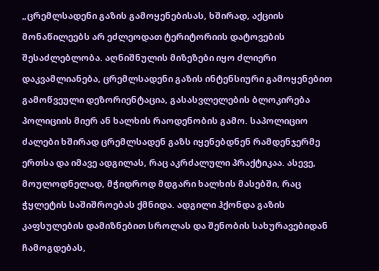„ცრემლსადენი გაზის გამოყენებისას, ხშირად, აქციის მონაწილეებს არ ეძლეოდათ ტერიტორიის დატოვების შესაძლებლობა. აღნიშნულის მიზეზები იყო ძლიერი დაკვამლიანება, ცრემლსადენი გაზის ინტენსიური გამოყენებით გამოწვეული დეზორიენტაცია, გასასვლელების ბლოკირება პოლიციის მიერ ან ხალხის რაოდენობის გამო. საპოლიციო ძალები ხშირად ცრემლსადენ გაზს იყენებდნენ რამდენჯერმე ერთსა და იმავე ადგილას, რაც აკრძალული პრაქტიკაა. ასევე, მოულოდნელად, მჭიდროდ მდგარი ხალხის მასებში, რაც ჭყლეტის საშიშროებას ქმნიდა. ადგილი ჰქონდა გაზის კაფსულების დამიზნებით სროლას და შენობის სახურავებიდან ჩამოგდებას,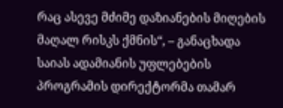რაც ასევე მძიმე დაზიანების მიღების მაღალ რისკს ქმნის“, – განაცხადა საიას ადამიანის უფლებების პროგრამის დირექტორმა თამარ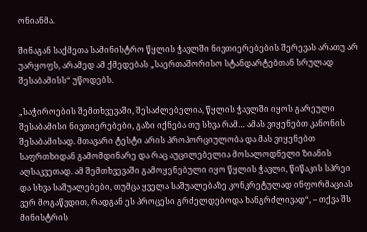ონიანმა.

შინაგან საქმეთა სამინისტრო წყლის ჭავლში ნივთიერებების შერევას არათუ არ უარყოფს, არამედ ამ ქმედებას „საერთაშორისო სტანდარტებთან სრულად შესაბამისს“ უწოდებს.

„საჭიროების შემთხვევაში, შესაძლებელია, წყლის ჭავლში იყოს გარეული შესაბამისი ნივთიერებები, გაზი იქნება თუ სხვა რამ… ამას ვიყენებთ კანონის შესაბამისად. მთავარი ტესტი არის პროპორციულობა და მას ვიყენებთ საფრთხიდან გამომდინარე და რაც აუცილებელია მოსალოდნელი ზიანის აღსაკვეთად. ამ შემთხვევაში გამოყენებული იყო წყლის ჭავლი, წიწაკის სპრეი და სხვა საშუალებები, თუმცა ყველა საშუალებაზე კონკრეტულად ინფორმაციას ვერ მოგაწვდით, რადგან ეს პროცესი გრძელდებოდა ხანგრძლივად“, – თქვა შს მინისტრის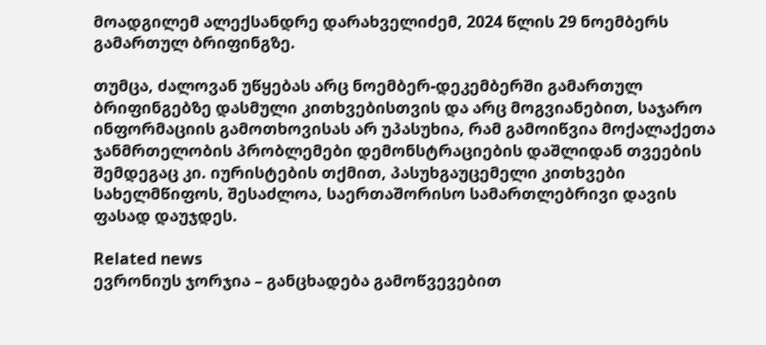მოადგილემ ალექსანდრე დარახველიძემ, 2024 წლის 29 ნოემბერს გამართულ ბრიფინგზე.

თუმცა, ძალოვან უწყებას არც ნოემბერ-დეკემბერში გამართულ ბრიფინგებზე დასმული კითხვებისთვის და არც მოგვიანებით, საჯარო ინფორმაციის გამოთხოვისას არ უპასუხია, რამ გამოიწვია მოქალაქეთა ჯანმრთელობის პრობლემები დემონსტრაციების დაშლიდან თვეების შემდეგაც კი. იურისტების თქმით, პასუხგაუცემელი კითხვები სახელმწიფოს, შესაძლოა, საერთაშორისო სამართლებრივი დავის ფასად დაუჯდეს.

Related news
ევრონიუს ჯორჯია – განცხადება გამოწვევებით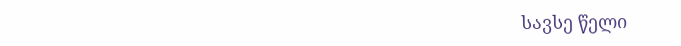სავსე წელი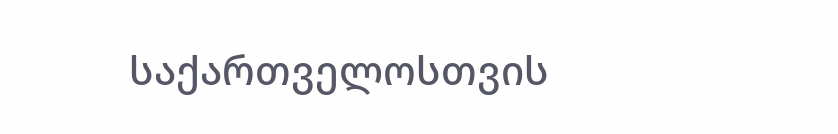საქართველოსთვის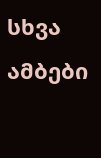სხვა ამბები